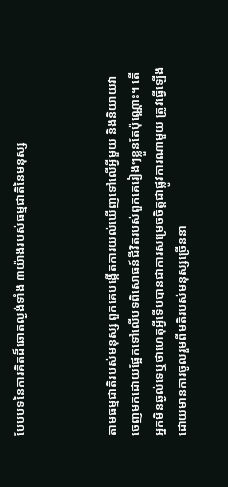បែបបទនៃការគិតដ៏ឆោតល្ងង់ទាំង ៣យ៉ាងរបស់ធម្មជាតិនៃមនុស្ស



តាមធម្មជាតិរបស់មនុស្ស ពួកគេបង្កើតការយល់ឃើញទៅលើអ្វីមួយ និងនិយាយវាចេញមកដោយផ្អែកទៅលើបទពិសោធន៍ជីវិតរបស់ពួកគេរៀងៗខ្លួនតែប៉ុណ្ណោះ។ តើអ្នកមិនឆ្ងល់ទេឬថាហេតុអ្វីទើបបានជាការសម្រេចចិត្តជាផ្លូវការណាមួយ ត្រូវធ្វើឡើងដោយមានការចូលរួមពីមតិរបស់មនុស្សច្រើននា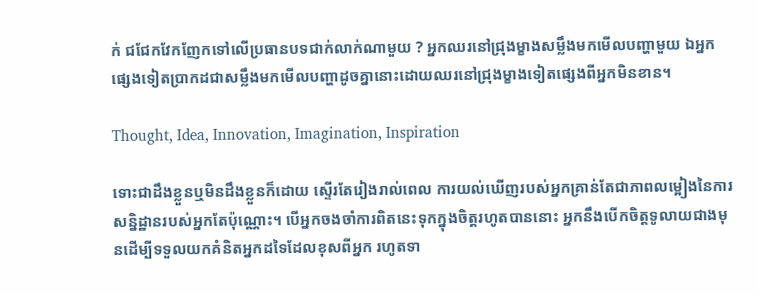ក់ ជជែកវែកញែកទៅលើប្រធានបទជាក់លាក់ណាមួយ ? អ្នកឈរនៅជ្រុងម្ខាងសម្លឹងមកមើលបញ្ហាមួយ ឯអ្នកផ្សេងទៀតប្រាកដជាសម្លឹងមកមើលបញ្ហាដូចគ្នានោះដោយឈរនៅជ្រុងម្ខាងទៀតផ្សេងពីអ្នកមិនខាន។

Thought, Idea, Innovation, Imagination, Inspiration

ទោះជាដឹងខ្លួនឬមិនដឹងខ្លួនក៏ដោយ ស្ទើរតែរៀងរាល់ពេល ការយល់ឃើញរបស់អ្នកគ្រាន់តែជាភាពលម្អៀងនៃការសន្និដ្ឋានរបស់អ្នកតែប៉ុណ្ណោះ។ បើអ្នកចងចាំការពិតនេះទុកក្នុងចិត្តរហូតបាននោះ អ្នកនឹងបើកចិត្តទូលាយជាងមុនដើម្បីទទួលយកគំនិតអ្នកដទៃដែលខុសពីអ្នក រហូតទា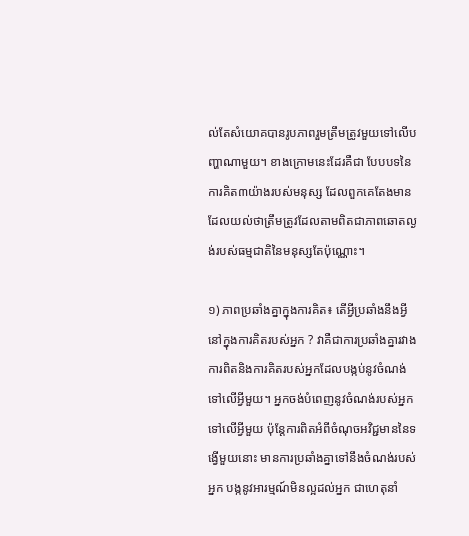ល់តែសំយោគបានរូបភាពរួមត្រឹមត្រូវមួយទៅលើបញ្ហាណាមួយ។ ខាងក្រោមនេះដែរគឺជា បែបបទនៃការគិត៣យ៉ាងរបស់មនុស្ស ដែលពួកគេតែងមានដែលយល់ថាត្រឹមត្រូវដែលតាមពិតជាភាពឆោតល្ងង់របស់ធម្មជាតិនៃមនុស្សតែប៉ុណ្ណោះ។

១) ភាពប្រឆាំងគ្នាក្នុងការគិត៖ តើអ្វីប្រឆាំងនឹងអ្វីនៅក្នុងការគិតរបស់អ្នក ? វាគឺជាការប្រឆាំងគ្នារវាងការពិតនិងការគិតរបស់អ្នកដែលបង្កប់នូវចំណង់ទៅលើអ្វីមួយ។ អ្នកចង់បំពេញនូវចំណង់របស់អ្នកទៅលើអ្វីមួយ ប៉ុន្តែការពិតអំពីចំណុចអវិជ្ជមាននៃទង្វើមួយនោះ មានការប្រឆាំងគ្នាទៅនឹងចំណង់របស់អ្នក បង្កនូវអារម្មណ៍មិនល្អដល់អ្នក ជាហេតុនាំ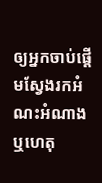ឲ្យអ្នកចាប់ផ្ដើមស្វែងរកអំណះអំណាង ឬហេតុ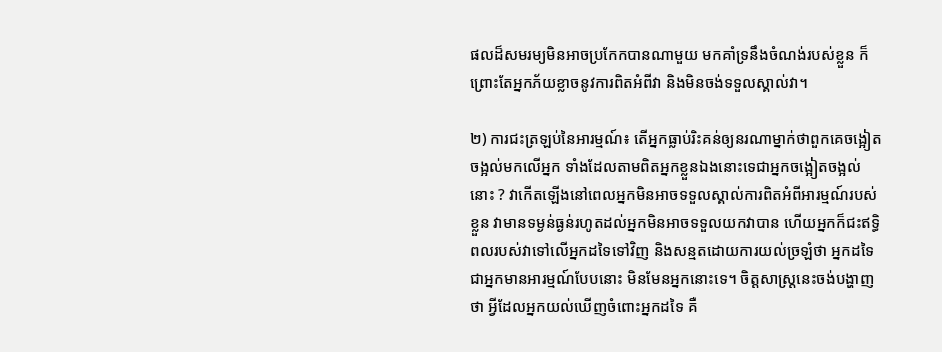ផលដ៏សមរម្យមិនអាចប្រកែកបានណាមួយ មកគាំទ្រនឹងចំណង់របស់ខ្លួន ក៏ព្រោះតែអ្នកភ័យខ្លាចនូវការពិតអំពីវា និងមិនចង់ទទួលស្គាល់វា។

២) ការជះត្រឡប់នៃអារម្មណ៍៖ តើអ្នកធ្លាប់រិះគន់ឲ្យនរណាម្នាក់ថាពួកគេចង្អៀតចង្អល់មកលើអ្នក ទាំងដែលតាមពិតអ្នកខ្លួនឯងនោះទេជាអ្នកចង្អៀតចង្អល់នោះ ? វាកើតឡើងនៅពេលអ្នកមិនអាចទទួលស្គាល់ការពិតអំពីអារម្មណ៍របស់ខ្លួន វាមានទម្ងន់ធ្ងន់រហូតដល់អ្នកមិនអាចទទួលយកវាបាន ហើយអ្នកក៏ជះឥទ្ធិពលរបស់វាទៅលើអ្នកដទៃទៅវិញ និងសន្មតដោយការយល់ច្រឡំថា អ្នកដទៃជាអ្នកមានអារម្មណ៍បែបនោះ មិនមែនអ្នកនោះទេ។ ចិត្តសាស្ត្រនេះចង់បង្ហាញថា អ្វីដែលអ្នកយល់ឃើញចំពោះអ្នកដទៃ គឺ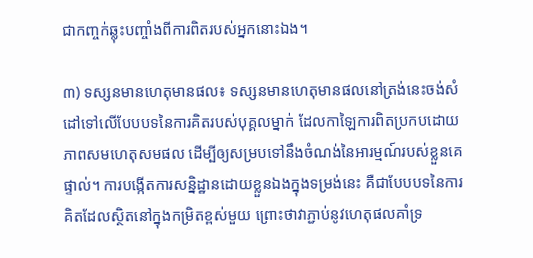ជាកញ្ចក់ឆ្លុះបញ្ចាំងពីការពិតរបស់អ្នកនោះឯង។

៣) ទស្សនមានហេតុមានផល៖ ទស្សនមានហេតុមានផលនៅត្រង់នេះចង់សំដៅទៅលើបែបបទនៃការគិតរបស់បុគ្គលម្នាក់ ដែលកាឡៃការពិតប្រកបដោយភាពសមហេតុសមផល ដើម្បីឲ្យសម្របទៅនឹងចំណង់នៃអារម្មណ៍របស់ខ្លួនគេផ្ទាល់។ ការបង្កើតការសន្និដ្ឋានដោយខ្លួនឯងក្នុងទម្រង់នេះ គឺជាបែបបទនៃការគិតដែលស្ថិតនៅក្នុងកម្រិតខ្ពស់មួយ ព្រោះថាវាភ្ជាប់នូវហេតុផលគាំទ្រ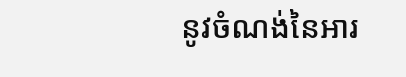នូវចំណង់នៃអារ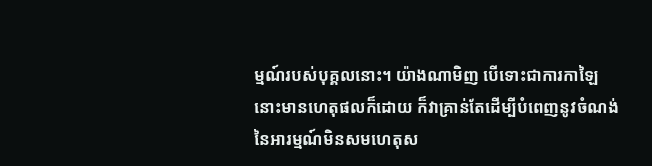ម្មណ៍របស់បុគ្គលនោះ។ យ៉ាងណាមិញ បើទោះជាការកាឡៃនោះមានហេតុផលក៏ដោយ ក៏វាគ្រាន់តែដើម្បីបំពេញនូវចំណង់នៃអារម្មណ៍មិនសមហេតុស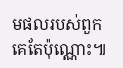មផលរបស់ពួកគេតែប៉ុណ្ណោះ៕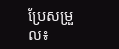ប្រែសម្រួល៖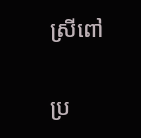ស្រីពៅ

ប្រ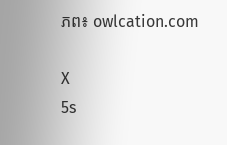ភព៖ owlcation.com

X
5s